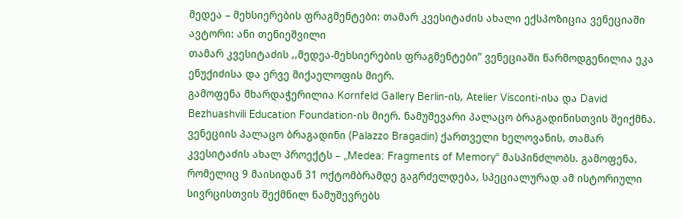მედეა – მეხსიერების ფრაგმენტები: თამარ კვესიტაძის ახალი ექსპოზიცია ვენეციაში
ავტორი: ანი თენიეშვილი
თამარ კვესიტაძის ,,მედეა-მეხსიერების ფრაგმენტები” ვენეციაში წარმოდგენილია ეკა ენუქიძისა და ერვე მიქაელოფის მიერ.
გამოფენა მხარდაჭერილია Kornfeld Gallery Berlin-ის, Atelier Visconti-ისა და David Bezhuashvili Education Foundation-ის მიერ. ნამუშევარი პალაცო ბრაგადინისთვის შეიქმნა.
ვენეციის პალაცო ბრაგადინი (Palazzo Bragadin) ქართველი ხელოვანის, თამარ კვესიტაძის ახალ პროექტს – „Medea: Fragments of Memory“ მასპინძლობს. გამოფენა, რომელიც 9 მაისიდან 31 ოქტომბრამდე გაგრძელდება, სპეციალურად ამ ისტორიული სივრცისთვის შექმნილ ნამუშევრებს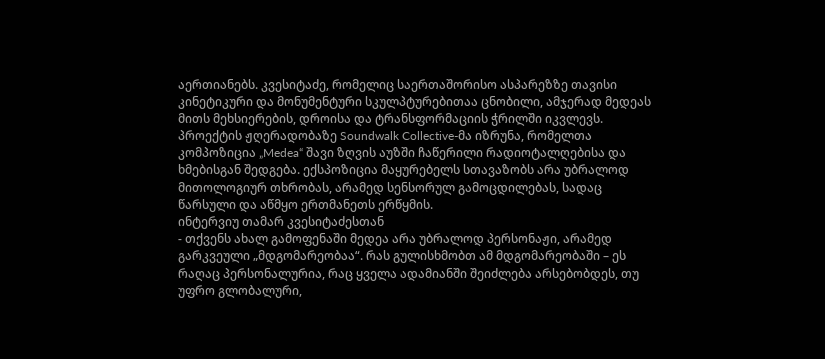აერთიანებს. კვესიტაძე, რომელიც საერთაშორისო ასპარეზზე თავისი კინეტიკური და მონუმენტური სკულპტურებითაა ცნობილი, ამჯერად მედეას მითს მეხსიერების, დროისა და ტრანსფორმაციის ჭრილში იკვლევს.
პროექტის ჟღერადობაზე Soundwalk Collective-მა იზრუნა, რომელთა კომპოზიცია „Medea“ შავი ზღვის აუზში ჩაწერილი რადიოტალღებისა და ხმებისგან შედგება. ექსპოზიცია მაყურებელს სთავაზობს არა უბრალოდ მითოლოგიურ თხრობას, არამედ სენსორულ გამოცდილებას, სადაც წარსული და აწმყო ერთმანეთს ერწყმის.
ინტერვიუ თამარ კვესიტაძესთან
- თქვენს ახალ გამოფენაში მედეა არა უბრალოდ პერსონაჟი, არამედ გარკვეული „მდგომარეობაა“. რას გულისხმობთ ამ მდგომარეობაში – ეს რაღაც პერსონალურია, რაც ყველა ადამიანში შეიძლება არსებობდეს, თუ უფრო გლობალური,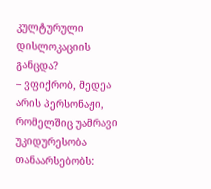კულტურული დისლოკაციის განცდა?
– ვფიქრობ, მედეა არის პერსონაჟი, რომელშიც უამრავი უკიდურესობა თანაარსებობს: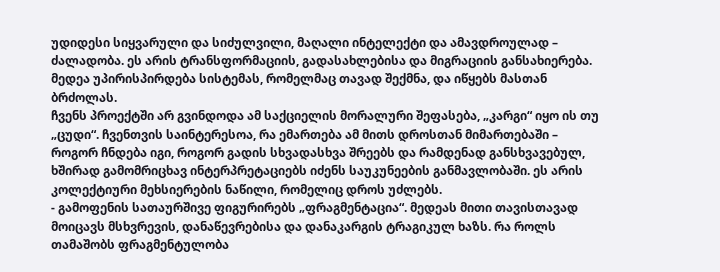უდიდესი სიყვარული და სიძულვილი, მაღალი ინტელექტი და ამავდროულად – ძალადობა. ეს არის ტრანსფორმაციის, გადასახლებისა და მიგრაციის განსახიერება. მედეა უპირისპირდება სისტემას, რომელმაც თავად შექმნა, და იწყებს მასთან ბრძოლას.
ჩვენს პროექტში არ გვინდოდა ამ საქციელის მორალური შეფასება, „კარგი“ იყო ის თუ „ცუდი“. ჩვენთვის საინტერესოა, რა ემართება ამ მითს დროსთან მიმართებაში – როგორ ჩნდება იგი, როგორ გადის სხვადასხვა შრეებს და რამდენად განსხვავებულ, ხშირად გამომრიცხავ ინტერპრეტაციებს იძენს საუკუნეების განმავლობაში. ეს არის კოლექტიური მეხსიერების ნაწილი, რომელიც დროს უძლებს.
- გამოფენის სათაურშივე ფიგურირებს „ფრაგმენტაცია“. მედეას მითი თავისთავად მოიცავს მსხვრევის, დანაწევრებისა და დანაკარგის ტრაგიკულ ხაზს. რა როლს თამაშობს ფრაგმენტულობა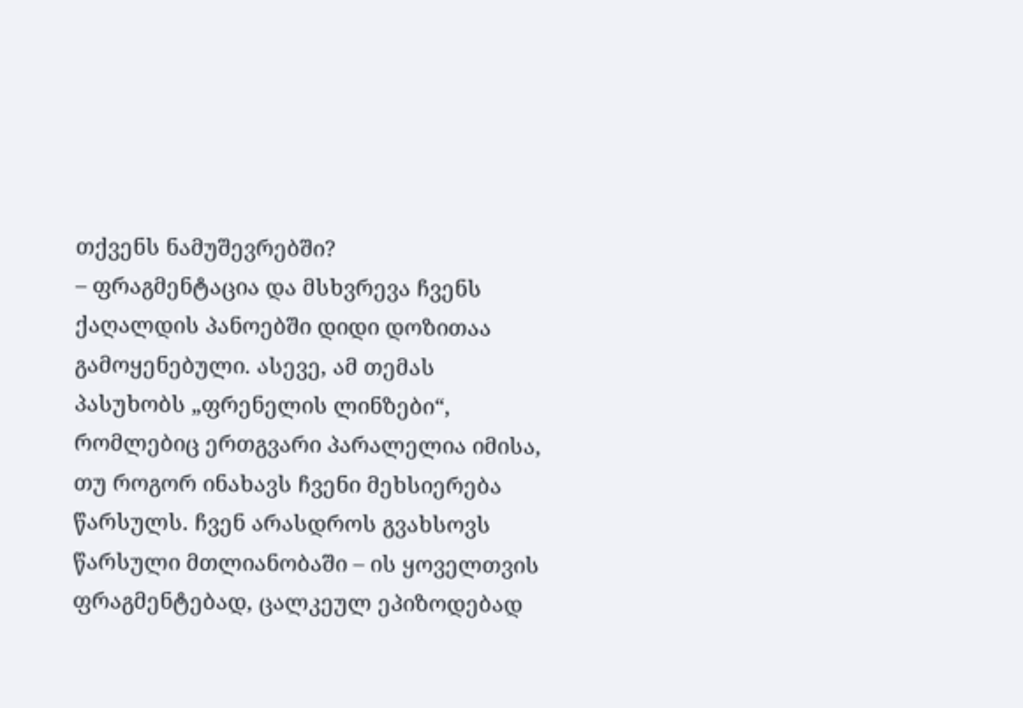თქვენს ნამუშევრებში?
– ფრაგმენტაცია და მსხვრევა ჩვენს ქაღალდის პანოებში დიდი დოზითაა გამოყენებული. ასევე, ამ თემას პასუხობს „ფრენელის ლინზები“, რომლებიც ერთგვარი პარალელია იმისა, თუ როგორ ინახავს ჩვენი მეხსიერება წარსულს. ჩვენ არასდროს გვახსოვს წარსული მთლიანობაში – ის ყოველთვის ფრაგმენტებად, ცალკეულ ეპიზოდებად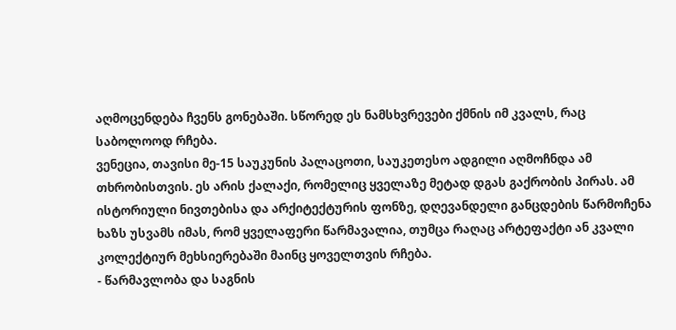აღმოცენდება ჩვენს გონებაში. სწორედ ეს ნამსხვრევები ქმნის იმ კვალს, რაც საბოლოოდ რჩება.
ვენეცია, თავისი მე-15 საუკუნის პალაცოთი, საუკეთესო ადგილი აღმოჩნდა ამ თხრობისთვის. ეს არის ქალაქი, რომელიც ყველაზე მეტად დგას გაქრობის პირას. ამ ისტორიული ნივთებისა და არქიტექტურის ფონზე, დღევანდელი განცდების წარმოჩენა ხაზს უსვამს იმას, რომ ყველაფერი წარმავალია, თუმცა რაღაც არტეფაქტი ან კვალი კოლექტიურ მეხსიერებაში მაინც ყოველთვის რჩება.
- წარმავლობა და საგნის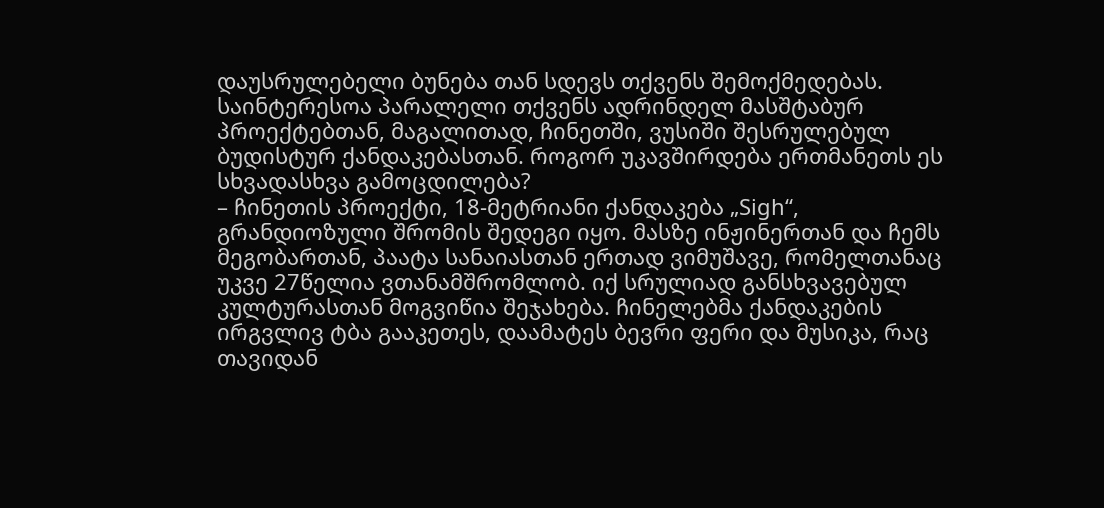დაუსრულებელი ბუნება თან სდევს თქვენს შემოქმედებას. საინტერესოა პარალელი თქვენს ადრინდელ მასშტაბურ პროექტებთან, მაგალითად, ჩინეთში, ვუსიში შესრულებულ ბუდისტურ ქანდაკებასთან. როგორ უკავშირდება ერთმანეთს ეს სხვადასხვა გამოცდილება?
– ჩინეთის პროექტი, 18-მეტრიანი ქანდაკება „Sigh“, გრანდიოზული შრომის შედეგი იყო. მასზე ინჟინერთან და ჩემს მეგობართან, პაატა სანაიასთან ერთად ვიმუშავე, რომელთანაც უკვე 27წელია ვთანამშრომლობ. იქ სრულიად განსხვავებულ კულტურასთან მოგვიწია შეჯახება. ჩინელებმა ქანდაკების ირგვლივ ტბა გააკეთეს, დაამატეს ბევრი ფერი და მუსიკა, რაც თავიდან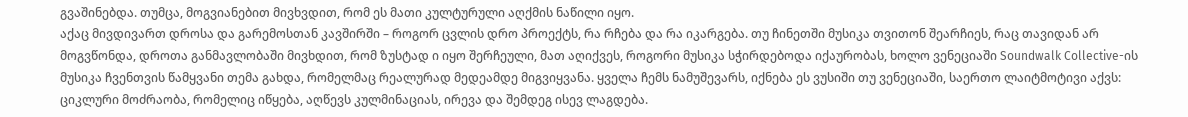გვაშინებდა. თუმცა, მოგვიანებით მივხვდით, რომ ეს მათი კულტურული აღქმის ნაწილი იყო.
აქაც მივდივართ დროსა და გარემოსთან კავშირში – როგორ ცვლის დრო პროექტს, რა რჩება და რა იკარგება. თუ ჩინეთში მუსიკა თვითონ შეარჩიეს, რაც თავიდან არ მოგვწონდა, დროთა განმავლობაში მივხდით, რომ ზუსტად ი იყო შერჩეული, მათ აღიქვეს, როგორი მუსიკა სჭირდებოდა იქაურობას, ხოლო ვენეციაში Soundwalk Collective-ის მუსიკა ჩვენთვის წამყვანი თემა გახდა, რომელმაც რეალურად მედეამდე მიგვიყვანა. ყველა ჩემს ნამუშევარს, იქნება ეს ვუსიში თუ ვენეციაში, საერთო ლაიტმოტივი აქვს: ციკლური მოძრაობა, რომელიც იწყება, აღწევს კულმინაციას, ირევა და შემდეგ ისევ ლაგდება.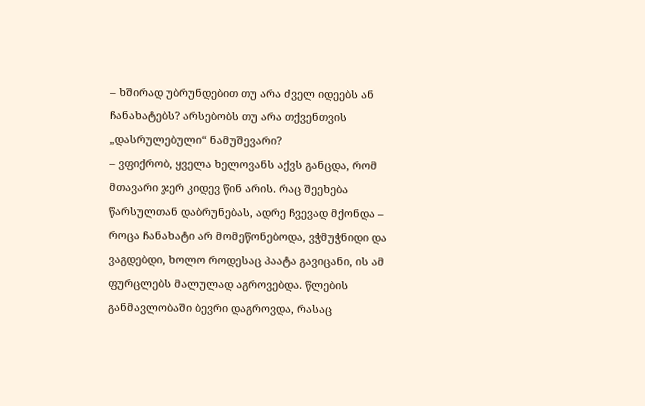– ხშირად უბრუნდებით თუ არა ძველ იდეებს ან ჩანახატებს? არსებობს თუ არა თქვენთვის „დასრულებული“ ნამუშევარი?
– ვფიქრობ, ყველა ხელოვანს აქვს განცდა, რომ მთავარი ჯერ კიდევ წინ არის. რაც შეეხება წარსულთან დაბრუნებას, ადრე ჩვევად მქონდა – როცა ჩანახატი არ მომეწონებოდა, ვჭმუჭნიდი და ვაგდებდი, ხოლო როდესაც პაატა გავიცანი, ის ამ ფურცლებს მალულად აგროვებდა. წლების განმავლობაში ბევრი დაგროვდა, რასაც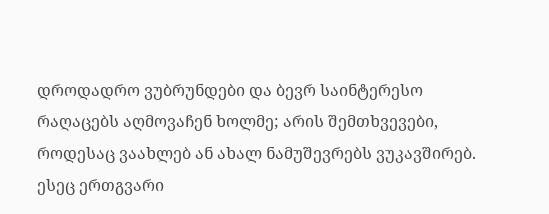დროდადრო ვუბრუნდები და ბევრ საინტერესო რაღაცებს აღმოვაჩენ ხოლმე; არის შემთხვევები, როდესაც ვაახლებ ან ახალ ნამუშევრებს ვუკავშირებ. ესეც ერთგვარი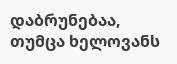დაბრუნებაა, თუმცა ხელოვანს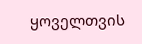ყოველთვის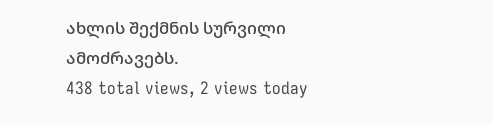ახლის შექმნის სურვილი ამოძრავებს.
438 total views, 2 views today